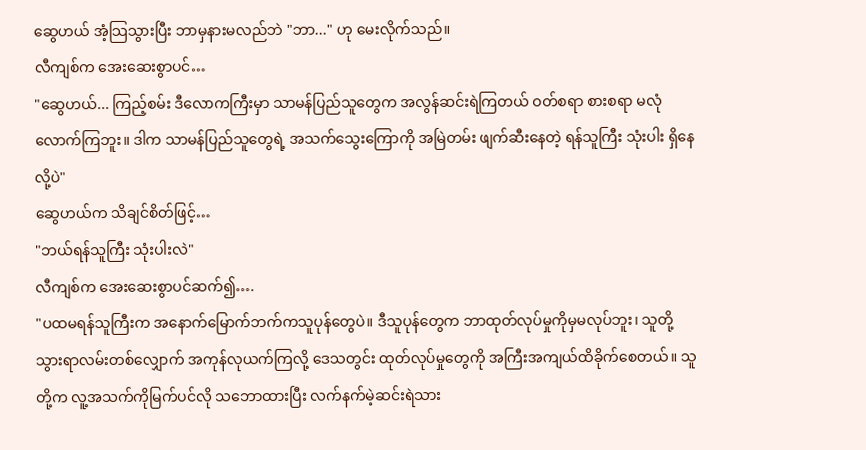ဆွေဟယ် အံ့သြသွားပြီး ဘာမှနားမလည်ဘဲ "ဘာ..." ဟု မေးလိုက်သည်။
လီကျစ်က အေးဆေးစွာပင်…
"ဆွေဟယ်... ကြည့်စမ်း ဒီလောကကြီးမှာ သာမန်ပြည်သူတွေက အလွန်ဆင်းရဲကြတယ် ဝတ်စရာ စားစရာ မလုံလောက်ကြဘူး။ ဒါက သာမန်ပြည်သူတွေရဲ့ အသက်သွေးကြောကို အမြဲတမ်း ဖျက်ဆီးနေတဲ့ ရန်သူကြီး သုံးပါး ရှိနေလို့ပဲ"
ဆွေဟယ်က သိချင်စိတ်ဖြင့်…
"ဘယ်ရန်သူကြီး သုံးပါးလဲ"
လီကျစ်က အေးဆေးစွာပင်ဆက်၍….
"ပထမရန်သူကြီးက အနောက်မြောက်ဘက်ကသူပုန်တွေပဲ။ ဒီသူပုန်တွေက ဘာထုတ်လုပ်မှုကိုမှမလုပ်ဘူး၊ သူတို့သွားရာလမ်းတစ်လျှောက် အကုန်လုယက်ကြလို့ ဒေသတွင်း ထုတ်လုပ်မှုတွေကို အကြီးအကျယ်ထိခိုက်စေတယ်။ သူတို့က လူ့အသက်ကိုမြက်ပင်လို သဘောထားပြီး လက်နက်မဲ့ဆင်းရဲသား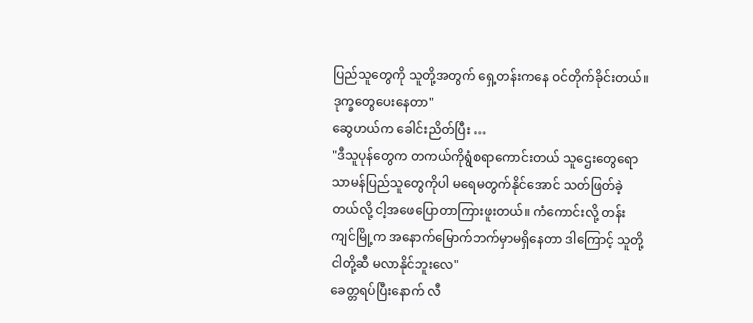ပြည်သူတွေကို သူတို့အတွက် ရှေ့တန်းကနေ ဝင်တိုက်ခိုင်းတယ်။ ဒုက္ခတွေပေးနေတာ"
ဆွေဟယ်က ခေါင်းညိတ်ပြီး …
"ဒီသူပုန်တွေက တကယ်ကိုရွံစရာကောင်းတယ် သူဌေးတွေရော သာမန်ပြည်သူတွေကိုပါ မရေမတွက်နိုင်အောင် သတ်ဖြတ်ခဲ့တယ်လို့ ငါ့အဖေပြောတာကြားဖူးတယ်။ ကံကောင်းလို့ တန်းကျင်မြို့က အနောက်မြောက်ဘက်မှာမရှိနေတာ ဒါကြောင့် သူတို့ ငါတို့ဆီ မလာနိုင်ဘူးလေ"
ခေတ္တရပ်ပြီးနောက် လီ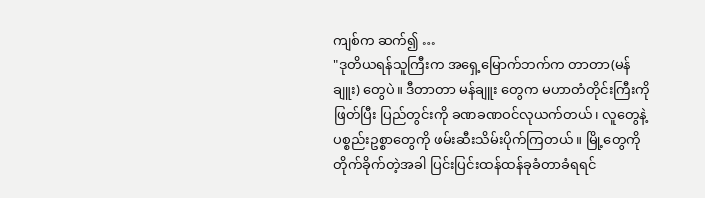ကျစ်က ဆက်၍ …
"ဒုတိယရန်သူကြီးက အရှေ့မြောက်ဘက်က တာတာ(မန်ချူး) တွေပဲ။ ဒီတာတာ မန်ချူး တွေက မဟာတံတိုင်းကြီးကိုဖြတ်ပြီး ပြည်တွင်းကို ခဏခဏဝင်လုယက်တယ်၊ လူတွေနဲ့ ပစ္စည်းဥစ္စာတွေကို ဖမ်းဆီးသိမ်းပိုက်ကြတယ်။ မြို့တွေကိုတိုက်ခိုက်တဲ့အခါ ပြင်းပြင်းထန်ထန်ခုခံတာခံရရင်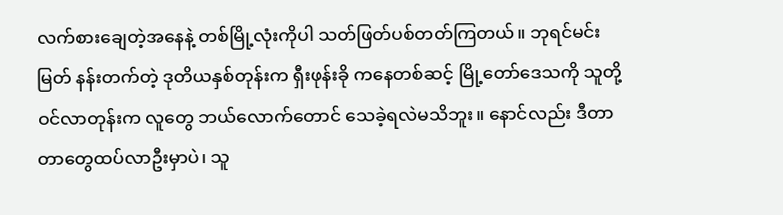လက်စားချေတဲ့အနေနဲ့ တစ်မြို့လုံးကိုပါ သတ်ဖြတ်ပစ်တတ်ကြတယ်။ ဘုရင်မင်းမြတ် နန်းတက်တဲ့ ဒုတိယနှစ်တုန်းက ရှီးဖုန်းခို ကနေတစ်ဆင့် မြို့တော်ဒေသကို သူတို့ဝင်လာတုန်းက လူတွေ ဘယ်လောက်တောင် သေခဲ့ရလဲမသိဘူး။ နောင်လည်း ဒီတာတာတွေထပ်လာဦးမှာပဲ၊ သူ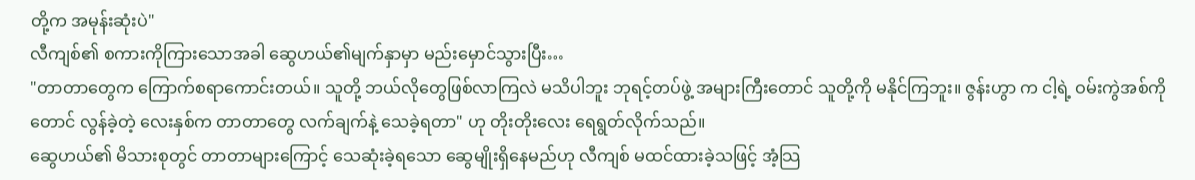တို့က အမုန်းဆုံးပဲ"
လီကျစ်၏ စကားကိုကြားသောအခါ ဆွေဟယ်၏မျက်နှာမှာ မည်းမှောင်သွားပြီး…
"တာတာတွေက ကြောက်စရာကောင်းတယ်။ သူတို့ ဘယ်လိုတွေဖြစ်လာကြလဲ မသိပါဘူး ဘုရင့်တပ်ဖွဲ့ အများကြီးတောင် သူတို့ကို မနိုင်ကြဘူး။ ဇွန်းဟွာ က ငါ့ရဲ့ ဝမ်းကွဲအစ်ကိုတောင် လွန်ခဲ့တဲ့ လေးနှစ်က တာတာတွေ လက်ချက်နဲ့ သေခဲ့ရတာ" ဟု တိုးတိုးလေး ရေရွတ်လိုက်သည်။
ဆွေဟယ်၏ မိသားစုတွင် တာတာများကြောင့် သေဆုံးခဲ့ရသော ဆွေမျိုးရှိနေမည်ဟု လီကျစ် မထင်ထားခဲ့သဖြင့် အံ့သြ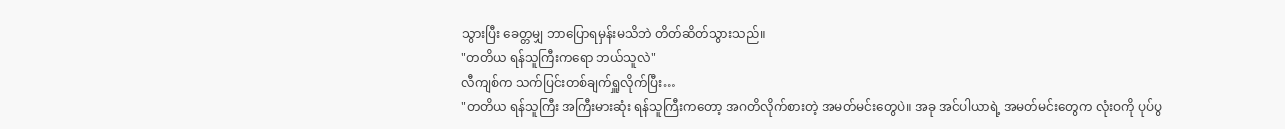သွားပြီး ခေတ္တမျှ ဘာပြောရမှန်းမသိဘဲ တိတ်ဆိတ်သွားသည်။
"တတိယ ရန်သူကြီးကရော ဘယ်သူလဲ"
လီကျစ်က သက်ပြင်းတစ်ချက်ရှူလိုက်ပြီး…
"တတိယ ရန်သူကြီး အကြီးမားဆုံး ရန်သူကြီးကတော့ အဂတိလိုက်စားတဲ့ အမတ်မင်းတွေပဲ။ အခု အင်ပါယာရဲ့ အမတ်မင်းတွေက လုံးဝကို ပုပ်ပွ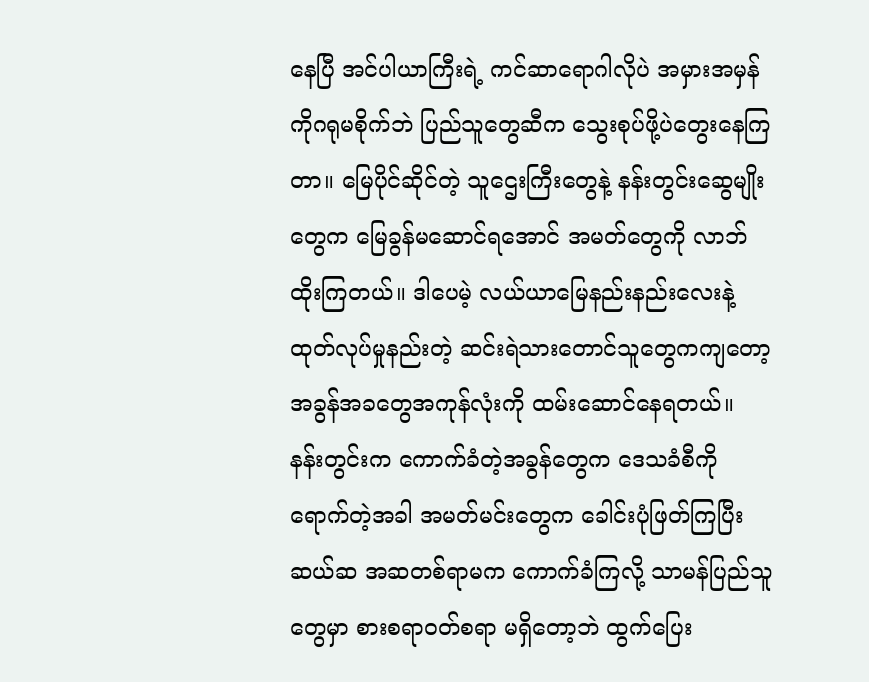နေပြီ အင်ပါယာကြီးရဲ့ ကင်ဆာရောဂါလိုပဲ အမှားအမှန်ကိုဂရုမစိုက်ဘဲ ပြည်သူတွေဆီက သွေးစုပ်ဖို့ပဲတွေးနေကြတာ။ မြေပိုင်ဆိုင်တဲ့ သူဌေးကြီးတွေနဲ့ နန်းတွင်းဆွေမျိုးတွေက မြေခွန်မဆောင်ရအောင် အမတ်တွေကို လာဘ်ထိုးကြတယ်။ ဒါပေမဲ့ လယ်ယာမြေနည်းနည်းလေးနဲ့ ထုတ်လုပ်မှုနည်းတဲ့ ဆင်းရဲသားတောင်သူတွေကကျတော့ အခွန်အခတွေအကုန်လုံးကို ထမ်းဆောင်နေရတယ်။ နန်းတွင်းက ကောက်ခံတဲ့အခွန်တွေက ဒေသခံစီကိုရောက်တဲ့အခါ အမတ်မင်းတွေက ခေါင်းပုံဖြတ်ကြပြီး ဆယ်ဆ အဆတစ်ရာမက ကောက်ခံကြလို့ သာမန်ပြည်သူတွေမှာ စားစရာဝတ်စရာ မရှိတော့ဘဲ ထွက်ပြေး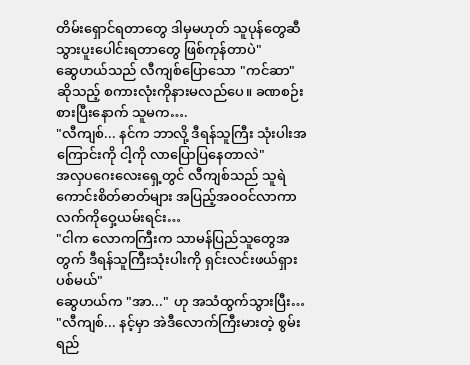တိမ်းရှောင်ရတာတွေ ဒါမှမဟုတ် သူပုန်တွေဆီ သွားပူးပေါင်းရတာတွေ ဖြစ်ကုန်တာပဲ"
ဆွေဟယ်သည် လီကျစ်ပြောသော "ကင်ဆာ" ဆိုသည့် စကားလုံးကိုနားမလည်ပေ။ ခဏစဉ်းစားပြီးနောက် သူမက….
"လီကျစ်... နင်က ဘာလို့ ဒီရန်သူကြီး သုံးပါးအကြောင်းကို ငါ့ကို လာပြောပြနေတာလဲ"
အလှပဂေးလေးရှေ့တွင် လီကျစ်သည် သူရဲကောင်းစိတ်ဓာတ်များ အပြည့်အဝဝင်လာကာ လက်ကိုဝှေ့ယမ်းရင်း…
"ငါက လောကကြီးက သာမန်ပြည်သူတွေအတွက် ဒီရန်သူကြီးသုံးပါးကို ရှင်းလင်းဖယ်ရှားပစ်မယ်"
ဆွေဟယ်က "အာ..." ဟု အသံထွက်သွားပြီး…
"လီကျစ်... နင့်မှာ အဲဒီလောက်ကြီးမားတဲ့ စွမ်းရည်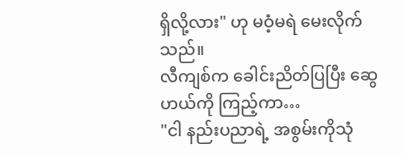ရှိလို့လား" ဟု မဝံ့မရဲ မေးလိုက်သည်။
လီကျစ်က ခေါင်းညိတ်ပြပြီး ဆွေဟယ်ကို ကြည့်ကာ…
"ငါ နည်းပညာရဲ့ အစွမ်းကိုသုံ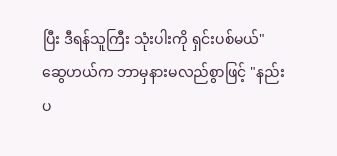ပြီး ဒီရန်သူကြီး သုံးပါးကို ရှင်းပစ်မယ်"
ဆွေဟယ်က ဘာမှနားမလည်စွာဖြင့် "နည်းပ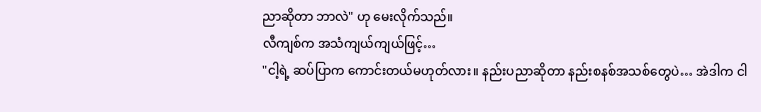ညာဆိုတာ ဘာလဲ" ဟု မေးလိုက်သည်။
လီကျစ်က အသံကျယ်ကျယ်ဖြင့်…
"ငါ့ရဲ့ ဆပ်ပြာက ကောင်းတယ်မဟုတ်လား။ နည်းပညာဆိုတာ နည်းစနစ်အသစ်တွေပဲ… အဲဒါက ငါ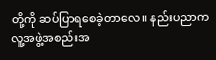တို့ကို ဆပ်ပြာရစေခဲ့တာလေ။ နည်းပညာက လူ့အဖွဲ့အစည်းအ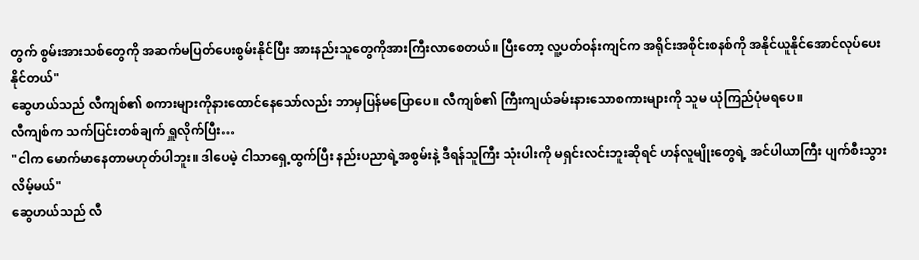တွက် စွမ်းအားသစ်တွေကို အဆက်မပြတ်ပေးစွမ်းနိုင်ပြီး အားနည်းသူတွေကိုအားကြီးလာစေတယ်။ ပြီးတော့ လူ့ပတ်ဝန်းကျင်က အရိုင်းအစိုင်းစနစ်ကို အနိုင်ယူနိုင်အောင်လုပ်ပေးနိုင်တယ်"
ဆွေဟယ်သည် လီကျစ်၏ စကားများကိုနားထောင်နေသော်လည်း ဘာမှပြန်မပြောပေ။ လီကျစ်၏ ကြီးကျယ်ခမ်းနားသောစကားများကို သူမ ယုံကြည်ပုံမရပေ။
လီကျစ်က သက်ပြင်းတစ်ချက် ရှူလိုက်ပြီး…
"ငါက မောက်မာနေတာမဟုတ်ပါဘူး။ ဒါပေမဲ့ ငါသာရှေ့ထွက်ပြီး နည်းပညာရဲ့အစွမ်းနဲ့ ဒီရန်သူကြီး သုံးပါးကို မရှင်းလင်းဘူးဆိုရင် ဟန်လူမျိုးတွေရဲ့ အင်ပါယာကြီး ပျက်စီးသွားလိမ့်မယ်"
ဆွေဟယ်သည် လီ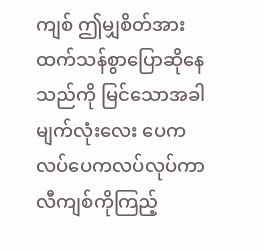ကျစ် ဤမျှစိတ်အားထက်သန်စွာပြောဆိုနေသည်ကို မြင်သောအခါ မျက်လုံးလေး ပေကလပ်ပေကလပ်လုပ်ကာ လီကျစ်ကိုကြည့်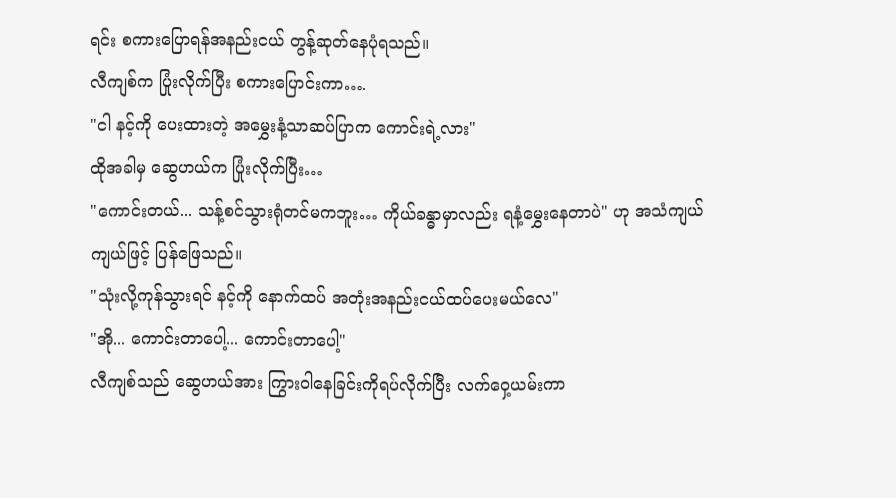ရင်း စကားပြောရန်အနည်းငယ် တွန့်ဆုတ်နေပုံရသည်။
လီကျစ်က ပြုံးလိုက်ပြီး စကားပြောင်းကာ….
"ငါ နင့်ကို ပေးထားတဲ့ အမွှေးနံ့သာဆပ်ပြာက ကောင်းရဲ့လား"
ထိုအခါမှ ဆွေဟယ်က ပြုံးလိုက်ပြီး…
"ကောင်းတယ်... သန့်စင်သွားရုံတင်မကဘူး… ကိုယ်ခန္ဓာမှာလည်း ရနံ့မွှေးနေတာပဲ" ဟု အသံကျယ်ကျယ်ဖြင့် ပြန်ဖြေသည်။
"သုံးလို့ကုန်သွားရင် နင့်ကို နောက်ထပ် အတုံးအနည်းငယ်ထပ်ပေးမယ်လေ"
"အို... ကောင်းတာပေါ့... ကောင်းတာပေါ့"
လီကျစ်သည် ဆွေဟယ်အား ကြွားဝါနေခြင်းကိုရပ်လိုက်ပြီး လက်ဝှေ့ယမ်းကာ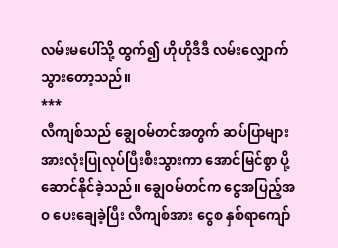လမ်းမပေါ်သို့ ထွက်၍ ဟိုဟိုဒီဒီ လမ်းလျှောက်သွားတော့သည်။
***
လီကျစ်သည် ချွေဝမ်တင်အတွက် ဆပ်ပြာများ အားလုံးပြုလုပ်ပြီးစီးသွားကာ အောင်မြင်စွာ ပို့ဆောင်နိုင်ခဲ့သည်။ ချွေဝမ်တင်က ငွေအပြည့်အဝ ပေးချေခဲ့ပြီး လီကျစ်အား ငွေစ နှစ်ရာကျော်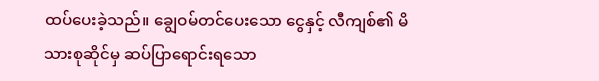ထပ်ပေးခဲ့သည်။ ချွေဝမ်တင်ပေးသော ငွေနှင့် လီကျစ်၏ မိသားစုဆိုင်မှ ဆပ်ပြာရောင်းရသော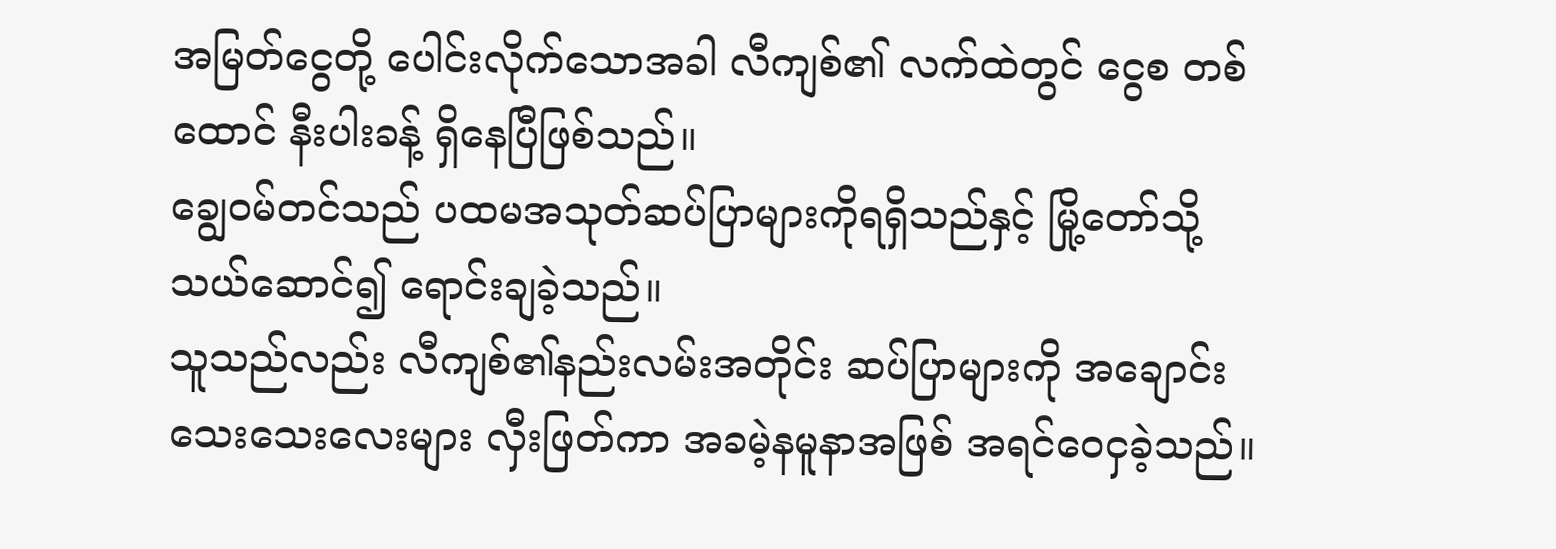အမြတ်ငွေတို့ ပေါင်းလိုက်သောအခါ လီကျစ်၏ လက်ထဲတွင် ငွေစ တစ်ထောင် နီးပါးခန့် ရှိနေပြီဖြစ်သည်။
ချွေဝမ်တင်သည် ပထမအသုတ်ဆပ်ပြာများကိုရရှိသည်နှင့် မြို့တော်သို့သယ်ဆောင်၍ ရောင်းချခဲ့သည်။
သူသည်လည်း လီကျစ်၏နည်းလမ်းအတိုင်း ဆပ်ပြာများကို အချောင်းသေးသေးလေးများ လှီးဖြတ်ကာ အခမဲ့နမူနာအဖြစ် အရင်ဝေငှခဲ့သည်။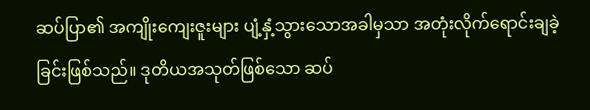ဆပ်ပြာ၏ အကျိုးကျေးဇူးများ ပျံ့နှံ့သွားသောအခါမှသာ အတုံးလိုက်ရောင်းချခဲ့ခြင်းဖြစ်သည်။ ဒုတိယအသုတ်ဖြစ်သော ဆပ်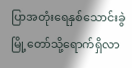ပြာအတုံးရေနှစ်သောင်းခွဲ မြို့တော်သို့ရောက်ရှိလာ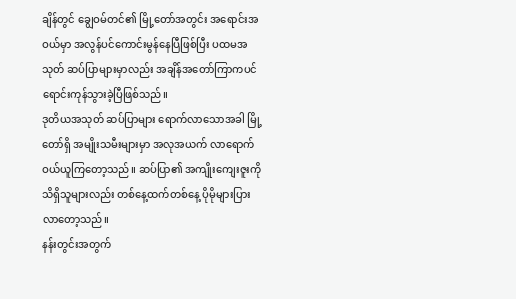ချိန်တွင် ချွေဝမ်တင်၏ မြို့တော်အတွင်း အရောင်းအဝယ်မှာ အလွန်ပင်ကောင်းမွန်နေပြီဖြစ်ပြီး ပထမအသုတ် ဆပ်ပြာများမှာလည်း အချိန်အတော်ကြာကပင် ရောင်းကုန်သွားခဲ့ပြီဖြစ်သည်။
ဒုတိယအသုတ် ဆပ်ပြာများ ရောက်လာသောအခါ မြို့တော်ရှိ အမျိုးသမီးများမှာ အလုအယက် လာရောက်ဝယ်ယူကြတော့သည်။ ဆပ်ပြာ၏ အကျိုးကျေးဇူးကိုသိရှိသူများလည်း တစ်နေ့ထက်တစ်နေ့ ပိုမိုများပြားလာတော့သည်။
နန်းတွင်းအတွက်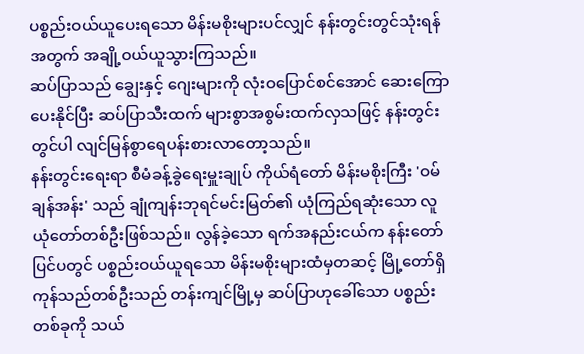ပစ္စည်းဝယ်ယူပေးရသော မိန်းမစိုးများပင်လျှင် နန်းတွင်းတွင်သုံးရန်အတွက် အချို့ဝယ်ယူသွားကြသည်။
ဆပ်ပြာသည် ချွေးနှင့် ဂျေးများကို လုံးဝပြောင်စင်အောင် ဆေးကြောပေးနိုင်ပြီး ဆပ်ပြာသီးထက် များစွာအစွမ်းထက်လှသဖြင့် နန်းတွင်းတွင်ပါ လျင်မြန်စွာရေပန်းစားလာတော့သည်။
နန်းတွင်းရေးရာ စီမံခန့်ခွဲရေးမှူးချုပ် ကိုယ်ရံတော် မိန်းမစိုးကြီး 'ဝမ်ချန်အန်း' သည် ချုံကျန်းဘုရင်မင်းမြတ်၏ ယုံကြည်ရဆုံးသော လူယုံတော်တစ်ဦးဖြစ်သည်။ လွန်ခဲ့သော ရက်အနည်းငယ်က နန်းတော်ပြင်ပတွင် ပစ္စည်းဝယ်ယူရသော မိန်းမစိုးများထံမှတဆင့် မြို့တော်ရှိ ကုန်သည်တစ်ဦးသည် တန်းကျင်မြို့မှ ဆပ်ပြာဟုခေါ်သော ပစ္စည်းတစ်ခုကို သယ်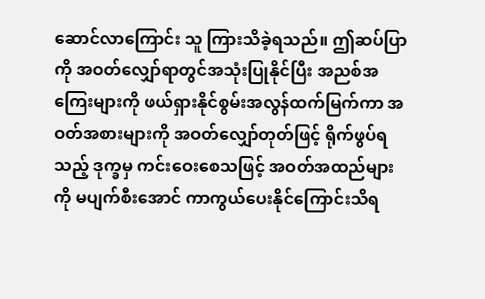ဆောင်လာကြောင်း သူ ကြားသိခဲ့ရသည်။ ဤဆပ်ပြာကို အဝတ်လျှော်ရာတွင်အသုံးပြုနိုင်ပြီး အညစ်အကြေးများကို ဖယ်ရှားနိုင်စွမ်းအလွန်ထက်မြက်ကာ အဝတ်အစားများကို အဝတ်လျှော်တုတ်ဖြင့် ရိုက်ဖွပ်ရသည့် ဒုက္ခမှ ကင်းဝေးစေသဖြင့် အဝတ်အထည်များကို မပျက်စီးအောင် ကာကွယ်ပေးနိုင်ကြောင်းသိရ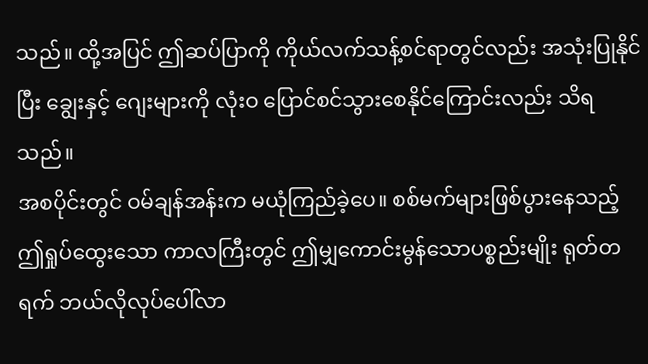သည်။ ထို့အပြင် ဤဆပ်ပြာကို ကိုယ်လက်သန့်စင်ရာတွင်လည်း အသုံးပြုနိုင်ပြီး ချွေးနှင့် ဂျေးများကို လုံးဝ ပြောင်စင်သွားစေနိုင်ကြောင်းလည်း သိရသည်။
အစပိုင်းတွင် ဝမ်ချန်အန်းက မယုံကြည်ခဲ့ပေ။ စစ်မက်များဖြစ်ပွားနေသည့် ဤရှုပ်ထွေးသော ကာလကြီးတွင် ဤမျှကောင်းမွန်သောပစ္စည်းမျိုး ရုတ်တရက် ဘယ်လိုလုပ်ပေါ်လာ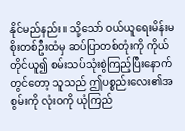နိုင်မည်နည်း။ သို့သော် ဝယ်ယူရေးမိန်းမစိုးတစ်ဦးထံမှ ဆပ်ပြာတစ်တုံးကို ကိုယ်တိုင်ယူ၍ စမ်းသပ်သုံးစွဲကြည့်ပြီးနောက်တွင်တော့ သူသည် ဤပစ္စည်းလေး၏အစွမ်းကို လုံးဝကို ယုံကြည်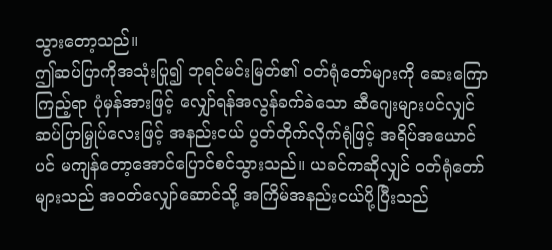သွားတော့သည်။
ဤဆပ်ပြာကိုအသုံးပြု၍ ဘုရင်မင်းမြတ်၏ ဝတ်ရုံတော်များကို ဆေးကြောကြည့်ရာ ပုံမှန်အားဖြင့် လျှော်ရန်အလွန်ခက်ခဲသော ဆီဂျေးများပင်လျှင် ဆပ်ပြာမြှုပ်လေးဖြင့် အနည်းငယ် ပွတ်တိုက်လိုက်ရုံဖြင့် အရိပ်အယောင်ပင် မကျန်တော့အောင်ပြောင်စင်သွားသည်။ ယခင်ကဆိုလျှင် ဝတ်ရုံတော်များသည် အဝတ်လျှော်ဆောင်သို့ အကြိမ်အနည်းငယ်ပို့ပြီးသည်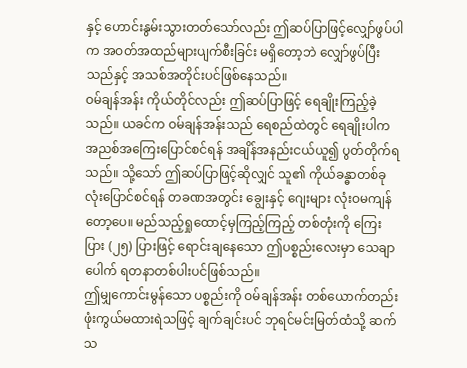နှင့် ဟောင်းနွမ်းသွားတတ်သော်လည်း ဤဆပ်ပြာဖြင့်လျှော်ဖွပ်ပါက အဝတ်အထည်များပျက်စီးခြင်း မရှိတော့ဘဲ လျှော်ဖွပ်ပြီးသည်နှင့် အသစ်အတိုင်းပင်ဖြစ်နေသည်။
ဝမ်ချန်အန်း ကိုယ်တိုင်လည်း ဤဆပ်ပြာဖြင့် ရေချိုးကြည့်ခဲ့သည်။ ယခင်က ဝမ်ချန်အန်းသည် ရေစည်ထဲတွင် ရေချိုးပါက အညစ်အကြေးပြောင်စင်ရန် အချိန်အနည်းငယ်ယူ၍ ပွတ်တိုက်ရသည်။ သို့သော် ဤဆပ်ပြာဖြင့်ဆိုလျှင် သူ၏ ကိုယ်ခန္ဓာတစ်ခုလုံးပြောင်စင်ရန် တခဏအတွင်း ချွေးနှင့် ဂျေးများ လုံးဝမကျန်တော့ပေ။ မည်သည့်ရှုထောင့်မှကြည့်ကြည့် တစ်တုံးကို ကြေးပြား (၂၅) ပြားဖြင့် ရောင်းချနေသော ဤပစ္စည်းလေးမှာ သေချာပေါက် ရတနာတစ်ပါးပင်ဖြစ်သည်။
ဤမျှကောင်းမွန်သော ပစ္စည်းကို ဝမ်ချန်အန်း တစ်ယောက်တည်း ဖုံးကွယ်မထားရဲသဖြင့် ချက်ချင်းပင် ဘုရင်မင်းမြတ်ထံသို့ ဆက်သ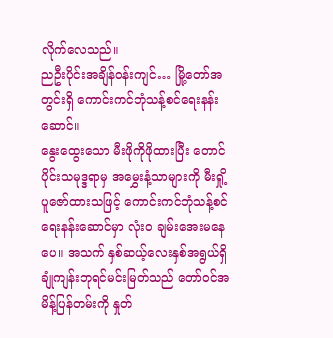လိုက်လေသည်။
ညဦးပိုင်းအချိန်ဝန်းကျင်… မြို့တော်အတွင်းရှိ ကောင်းကင်ဘုံသန့်စင်ရေးနန်းဆောင်။
နွေးထွေးသော မီးဖိုကိုဖိုထားပြီး တောင်ပိုင်းသမုဒ္ဒရာမှ အမွှေးနံ့သာများကို မီးရှို့ပူဇော်ထားသဖြင့် ကောင်းကင်ဘုံသန့်စင်ရေးနန်းဆောင်မှာ လုံးဝ ချမ်းအေးမနေပေ။ အသက် နှစ်ဆယ့်လေးနှစ်အရွယ်ရှိ ချုံကျန်းဘုရင်မင်းမြတ်သည် တော်ဝင်အမိန့်ပြန်တမ်းကို နှုတ်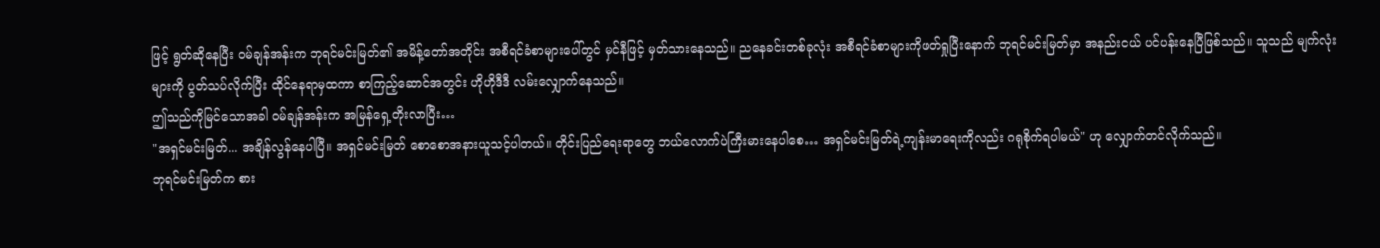ဖြင့် ရွတ်ဆိုနေပြီး ဝမ်ချန်အန်းက ဘုရင်မင်းမြတ်၏ အမိန့်တော်အတိုင်း အစီရင်ခံစာများပေါ်တွင် မှင်နီဖြင့် မှတ်သားနေသည်။ ညနေခင်းတစ်ခုလုံး အစီရင်ခံစာများကိုဖတ်ရှုပြီးနောက် ဘုရင်မင်းမြတ်မှာ အနည်းငယ် ပင်ပန်းနေပြီဖြစ်သည်။ သူသည် မျက်လုံးများကို ပွတ်သပ်လိုက်ပြီး ထိုင်နေရာမှထကာ စာကြည့်ဆောင်အတွင်း ဟိုဟိုဒီဒီ လမ်းလျှောက်နေသည်။
ဤသည်ကိုမြင်သောအခါ ဝမ်ချန်အန်းက အမြန်ရှေ့တိုးလာပြီး…
"အရှင်မင်းမြတ်... အချိန်လွန်နေပါပြီ။ အရှင်မင်းမြတ် စောစောအနားယူသင့်ပါတယ်။ တိုင်းပြည်ရေးရာတွေ ဘယ်လောက်ပဲကြီးမားနေပါစေ… အရှင်မင်းမြတ်ရဲ့ကျန်းမာရေးကိုလည်း ဂရုစိုက်ရပါမယ်" ဟု လျှောက်တင်လိုက်သည်။
ဘုရင်မင်းမြတ်က စား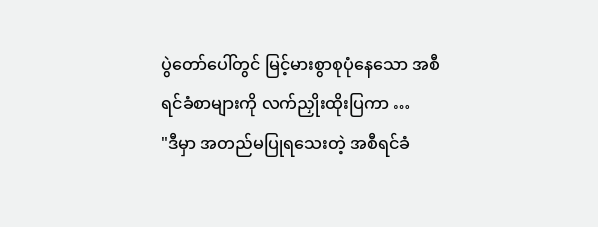ပွဲတော်ပေါ်တွင် မြင့်မားစွာစုပုံနေသော အစီရင်ခံစာများကို လက်ညှိုးထိုးပြကာ …
"ဒီမှာ အတည်မပြုရသေးတဲ့ အစီရင်ခံ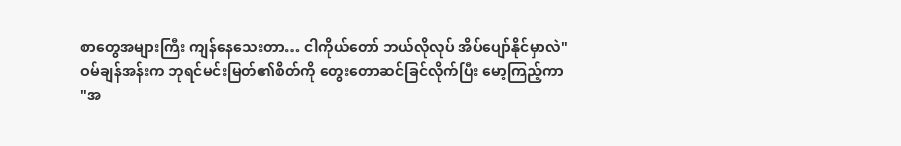စာတွေအများကြီး ကျန်နေသေးတာ… ငါကိုယ်တော် ဘယ်လိုလုပ် အိပ်ပျော်နိုင်မှာလဲ"
ဝမ်ချန်အန်းက ဘုရင်မင်းမြတ်၏စိတ်ကို တွေးတောဆင်ခြင်လိုက်ပြီး မော့ကြည့်ကာ
"အ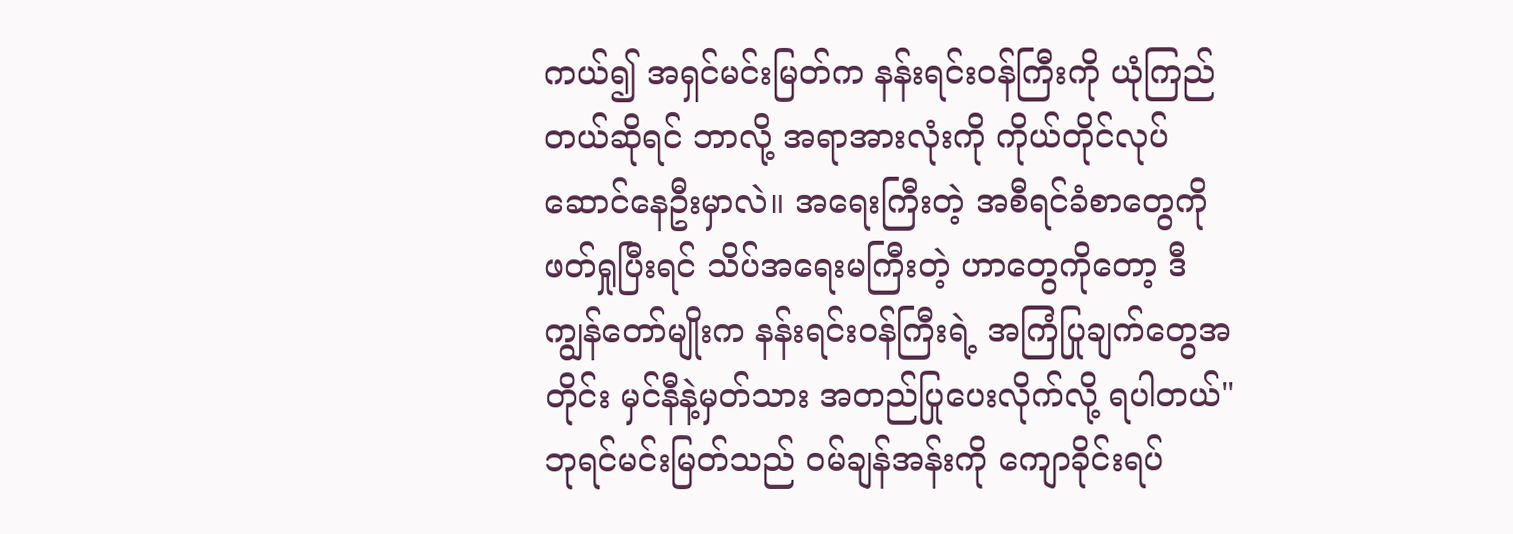ကယ်၍ အရှင်မင်းမြတ်က နန်းရင်းဝန်ကြီးကို ယုံကြည်တယ်ဆိုရင် ဘာလို့ အရာအားလုံးကို ကိုယ်တိုင်လုပ်ဆောင်နေဦးမှာလဲ။ အရေးကြီးတဲ့ အစီရင်ခံစာတွေကို ဖတ်ရှုပြီးရင် သိပ်အရေးမကြီးတဲ့ ဟာတွေကိုတော့ ဒီကျွန်တော်မျိုးက နန်းရင်းဝန်ကြီးရဲ့ အကြံပြုချက်တွေအတိုင်း မှင်နီနဲ့မှတ်သား အတည်ပြုပေးလိုက်လို့ ရပါတယ်"
ဘုရင်မင်းမြတ်သည် ဝမ်ချန်အန်းကို ကျောခိုင်းရပ်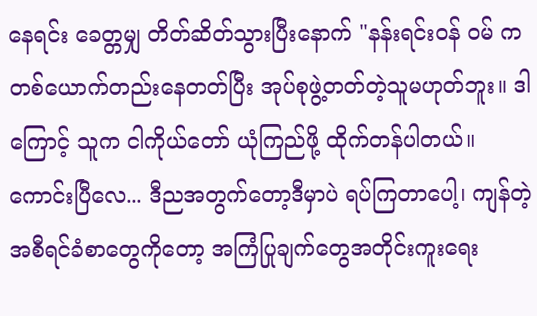နေရင်း ခေတ္တမျှ တိတ်ဆိတ်သွားပြီးနောက် "နန်းရင်းဝန် ဝမ် က တစ်ယောက်တည်းနေတတ်ပြီး အုပ်စုဖွဲ့တတ်တဲ့သူမဟုတ်ဘူး။ ဒါကြောင့် သူက ငါကိုယ်တော် ယုံကြည်ဖို့ ထိုက်တန်ပါတယ်။ ကောင်းပြီလေ... ဒီညအတွက်တော့ဒီမှာပဲ ရပ်ကြတာပေါ့၊ ကျန်တဲ့ အစီရင်ခံစာတွေကိုတော့ အကြံပြုချက်တွေအတိုင်းကူးရေး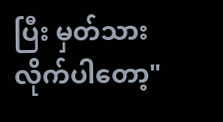ပြီး မှတ်သားလိုက်ပါတော့"